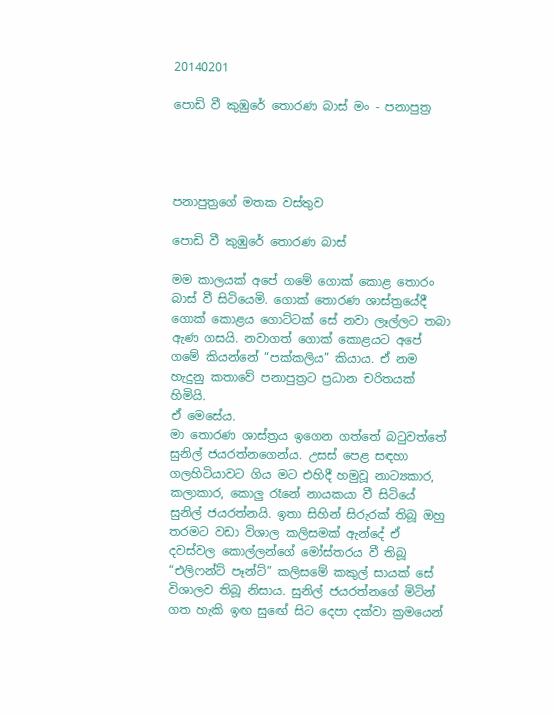20140201

පොඩි වී කුඹුරේ තොරණ බාස් මං - පනාපුත්‍ර




පනාපුත්‍රගේ මතක වස්තුව

පොඩි වී කුඹුරේ තොරණ බාස්

මම කාලයක් අපේ ගමේ ගොක් කොළ තොරං බාස් වී සිටියෙමි. ගොක් තොරණ ශාස්ත්‍රයේදී ගොක් කොළය ගොට්ටක් සේ නවා ලෑල්ලට තබා ඇණ ගසයි. නවාගත් ගොක් කොළයට අපේ ගමේ කියන්නේ “පක්කලිය” කියාය. ඒ නම හැදුනු කතාවේ පනාපුත්‍රට ප්‍රධාන චරිතයක් හිමියි.
ඒ මෙසේය.
මා තොරණ ශාස්ත්‍රය ඉගෙන ගත්තේ බටුවත්තේ සුනිල් ජයරත්නගෙන්ය. උසස් පෙළ සඳහා ගලහිටියාවට ගිය මට එහිදී හමුවූ නාට්‍යකාර, කලාකාර, කොලු රෑනේ නායකයා වී සිටියේ සුනිල් ජයරත්නයි. ඉතා සිහින් සිරුරක් තිබූ ඔහු තරමට වඩා විශාල කලිසමක් ඇන්දේ ඒ දවස්වල කොල්ලන්ගේ මෝස්තරය වී තිබූ “එලිෆන්ට් පෑන්ට්” කලිසමේ කකුල් සායක් සේ විශාලව තිබූ නිසාය. සුනිල් ජයරත්නගේ මිටින් ගත හැකි ඉඟ සුඟේ සිට දෙපා දක්වා ක්‍රමයෙන්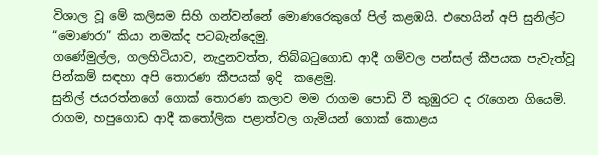විශාල වූ මේ කලිසම සිහි ගන්වන්නේ මොණරෙකුගේ පිල් කළඹයි. එහෙයින් අපි සුනිල්ට “මොණරා” කියා නමක්ද පටබැන්දෙමු.
ගණේමුල්ල, ගලහිටියාව, නැදුනවත්ත, තිබ්බටුගොඩ ආදී ගම්වල පන්සල් කීපයක පැවැත්වූ පින්කම් සඳහා අපි තොරණ කීපයක් ඉදි  කළෙමු.
සුනිල් ජයරත්නගේ ගොක් තොරණ කලාව මම රාගම ‍පොඩි වී කුඹුරට ද රැගෙන ගියෙමි. රාගම, හපුගොඩ ආදී කතෝලික පළාත්වල ගැමියන් ගොක් කොළය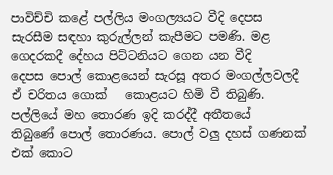පාවිච්චි කළේ පල්ලිය මංගල්‍යයට වීදි දෙපස සැරසීම සඳහා කුරුල්ලන් කැපීමට පමණි. මළ ගෙදරකදී දේහය පිට්ටනියට ගෙන යන වීදි දෙපස ‍පොල් කොළයෙන් සැරසූ අතර මංගල්ලවලදී ඒ චරිතය ගොක්   කොළයට හිමි වී තිබුණි. පල්ලියේ මහ තොරණ ඉදි කරද්දී අතීතයේ තිබුණේ ‍පොල් තොරණය. පොල් වලු දහස් ගණනක් එක් කොට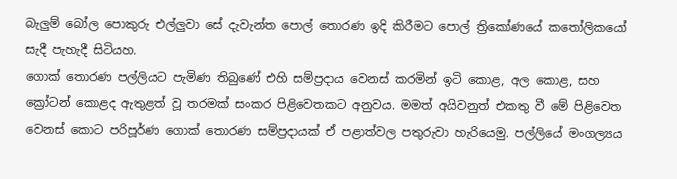බැලුම් බෝල ‍පොකුරු එල්ලුවා සේ දැවැන්ත ‍පොල් තොරණ ඉදි කිරීමට ‍පොල් ත්‍රිකෝණයේ කතෝලිකයෝ සැදී පැහැදී සිටියහ.
ගොක් තොරණ පල්ලියට පැමිණ තිබුණේ එහි සම්ප්‍රදාය වෙනස් කරමින් ඉටි කොළ, අල කොළ, සහ ක්‍රෝටන් කොළද ඇතුළත් වූ තරමක් සංකර පිළිවෙතකට අනුවය. මමත් අයිවනුත් එකතු වී මේ පිළිවෙත වෙනස් කොට පරිපූර්ණ ගොක් තොරණ සම්ප්‍රදායක් ඒ පළාත්වල පතුරුවා හැරියෙමු. පල්ලියේ මංගල්‍යය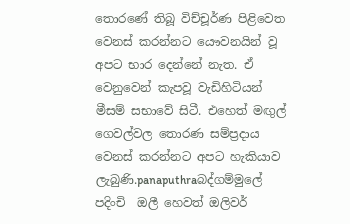තොරණේ තිබූ විච්චූර්ණ පිළිවෙත වෙනස් කරන්නට යෞවනයින් වූ අපට භාර දෙන්නේ නැත. ඒ වෙනුවෙන් කැපවූ වැඩිහිටියන් මීසම් සභාවේ සිටී. එහෙත් මඟුල් ගෙවල්වල තොරණ සම්ප්‍රදාය වෙනස් කරන්නට අපට හැකියාව ලැබුණි.panaputhraබද්ගම්මු‍ලේ පදිංචි  ඔලී හෙවත් ඔලිවර්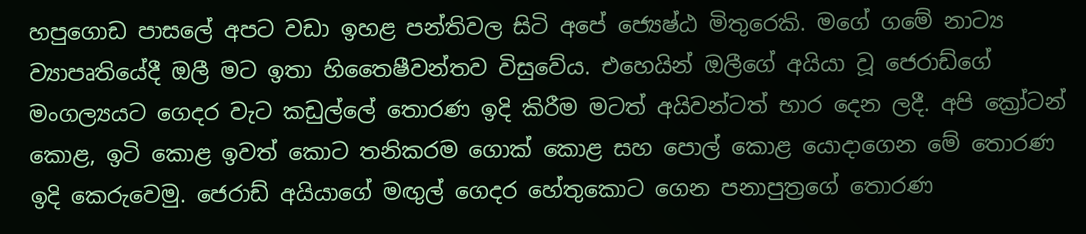හපුගොඩ පාස‍ලේ අපට වඩා ඉහළ පන්තිවල සිටි අපේ ‍‍‍ජ්‍යෙෂ්ඨ මිතුරෙකි. මගේ ගමේ නාට්‍ය ව්‍යාපෘතියේදී ඔලී මට ඉතා හිතෛෂීවන්තව විසුවේය. එහෙයින් ඔලීගේ අයියා වූ ජෙරාඩ්ගේ මංගල්‍යයට ගෙදර වැට කඩුල්‍ලේ තොරණ ඉදි කිරීම මටත් අයිවන්ටත් භාර දෙන ලදී. අපි ක්‍රෝටන් කොළ, ඉටි කොළ ඉවත් කොට තනිකරම ගොක් කොළ සහ ‍පොල් කොළ යොදාගෙන මේ තොරණ ඉදි කෙරුවෙමු. ජෙරාඩ් අයියාගේ මඟුල් ගෙදර හේතුකොට ගෙන පනාපුත්‍රගේ තොරණ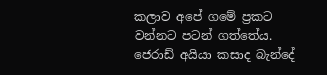කලාව අපේ ගමේ ප්‍රකට වන්නට පටන් ගත්තේය.
ජෙරාඩ් අයියා කසාද බැන්දේ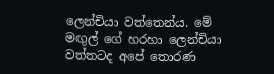ලෙන්චියා වත්තෙන්ය. මේ මඟුල් ගේ හරහා ලෙන්චියා වත්තටද අපේ තොරණ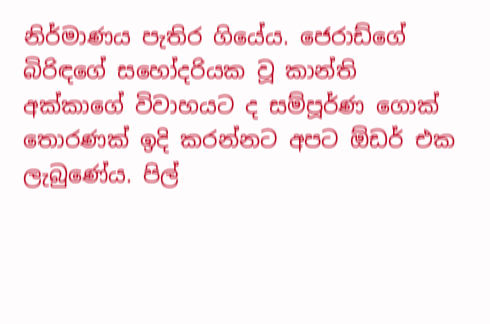නිර්මාණය පැතිර ගියේය. ජෙරාඩ්ගේ බිරිඳගේ සහෝදරියක වූ කාන්ති අක්කාගේ විවාහයට ද සම්පූර්ණ ගොක් තොරණක් ඉදි කරන්නට අපට ඕඩර් එක ලැබුණේය. පිල්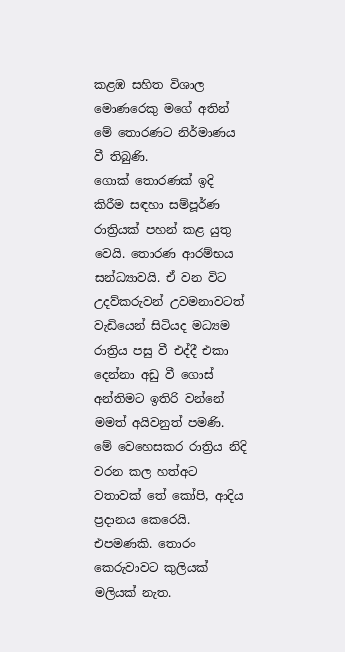කළඹ සහිත විශාල මොණරෙකු මගේ අතින් මේ තොරණට නිර්මාණය වී තිබුණි.
ගොක් තොරණක් ඉදි කිරීම සඳහා සම්පූර්ණ රාත්‍රියක් පහන් කළ යුතු වෙයි. තොරණ ආරම්භය සන්ධ්‍යාවයි. ඒ වන විට උදව්කරුවන් උවමනාවටත් වැඩියෙන් සිටියද මධ්‍යම රාත්‍රිය පසු වී එද්දී එකා දෙන්නා අඩු වී ගොස් අන්තිමට ඉතිරි වන්නේ මමත් අයිවනුත් පමණි. මේ වෙහෙසකර රාත්‍රිය නිදි වරන කල හත්අට වතාවක් තේ කෝපි, ආදිය ප්‍රදානය කෙරෙයි. එපමණකි. තොරං කෙරුවාවට කුලියක් මලියක් නැත.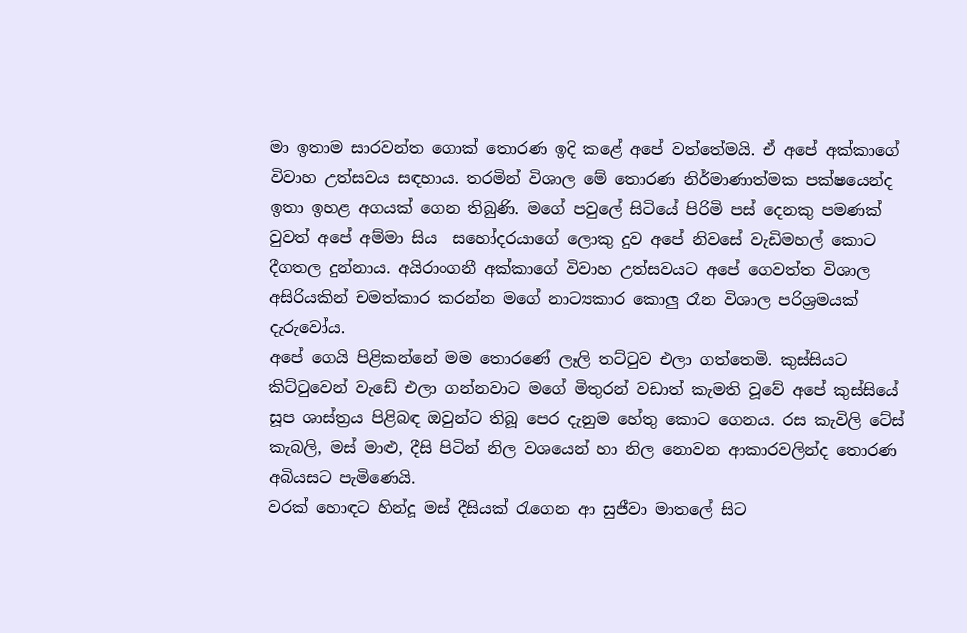මා ඉතාම සාරවන්ත ගොක් තොරණ ඉදි කළේ අපේ වත්තේමයි. ඒ අපේ අක්කාගේ විවාහ උත්සවය සඳහාය. තරමින් විශාල මේ තොරණ නිර්මාණාත්මක පක්ෂයෙන්ද ඉතා ඉහළ අගයක් ගෙන තිබුණි. මගේ පවු‍ලේ සිටියේ පිරිමි පස් දෙනකු පමණක් වුවත් අපේ අම්මා සිය  සහෝදරයාගේ ලොකු දුව අපේ නිවසේ වැඩිමහල් කොට දීගතල දුන්නාය. අයිරාංගනී අක්කාගේ විවාහ උත්සවයට අපේ ගෙවත්ත විශාල අසිරියකින් චමත්කාර කරන්න මගේ නාට්‍යකාර කොලු රෑන විශාල පරිශ්‍රමයක් දැරුවෝය.
අපේ ගෙයි පිළිකන්නේ මම තොරණේ ලෑලි තට්ටුව එලා ගත්තෙමි. කුස්සියට කිට්ටුවෙන් වැඩේ එලා ගන්නවාට මගේ මිතුරන් වඩාත් කැමති වූවේ අපේ කුස්සියේ සූප ශාස්ත්‍රය පිළිබඳ ඔවුන්ට තිබූ පෙර දැනුම හේතු කොට ගෙනය. රස කැවිලි ටේස් කැබලි, මස් මාළු, දීසි පිටින් නිල වශයෙන් හා නිල නොවන ආකාරවලින්ද තොරණ අබියසට පැමිණෙයි.
වරක් හොඳට හින්දූ මස් දීසියක් රැගෙන ආ සුජීවා මාත‍ලේ සිට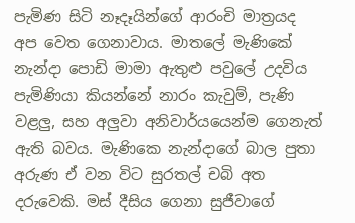පැමිණ සිටි නෑදෑයින්ගේ ආරංචි මාත්‍රයද අප වෙත ගෙනාවාය. මාත‍ලේ මැණිකේ නැන්දා ‍පොඩි මාමා ඇතුළු පවු‍ලේ උදවිය පැමිණියා කියන්නේ නාරං කැවුම්, පැණි වළලු, සහ අලුවා අනිවාර්යයෙන්ම ගෙනැත් ඇති බවය. මැණිකෙ නැන්දාගේ බාල පුතා අරුණ ඒ වන විට සුරතල් චබි අත දරුවෙකි. මස් දීසිය ගෙනා සුජීවාගේ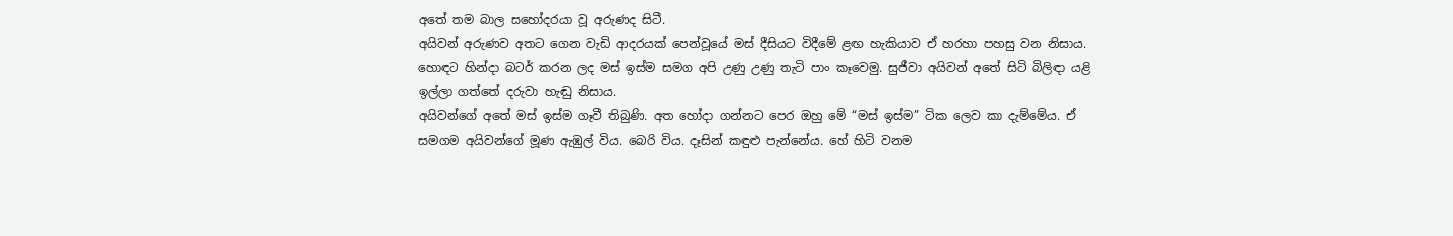අතේ තම බාල සහෝදරයා වූ අරුණද සිටී.
අයිවන් අරුණව අතට ගෙන වැඩි ආදරයක් පෙන්වූයේ මස් දීසියට විදීමේ ළඟ හැකියාව ඒ හරහා පහසු වන නිසාය. හොඳට හින්දා බටර් කරන ලද මස් ඉස්ම සමග අපි උණු උණු තැටි පාං කෑවෙමු. සුජීවා අයිවන් අතේ සිටි බිලිඳා යළි ඉල්ලා ගත්තේ දරුවා හැඬු නිසාය.
අයිවන්ගේ අතේ මස් ඉස්ම ගෑවී තිබුණි. අත හෝදා ගන්නට පෙර ඔහු මේ “මස් ඉස්ම” ටික ලෙව කා දැම්මේය. ඒ සමගම අයිවන්ගේ මූණ ඇඹුල් විය. බෙරි විය. දෑසින් කඳුළු පැන්නේය. හේ හිටි වනම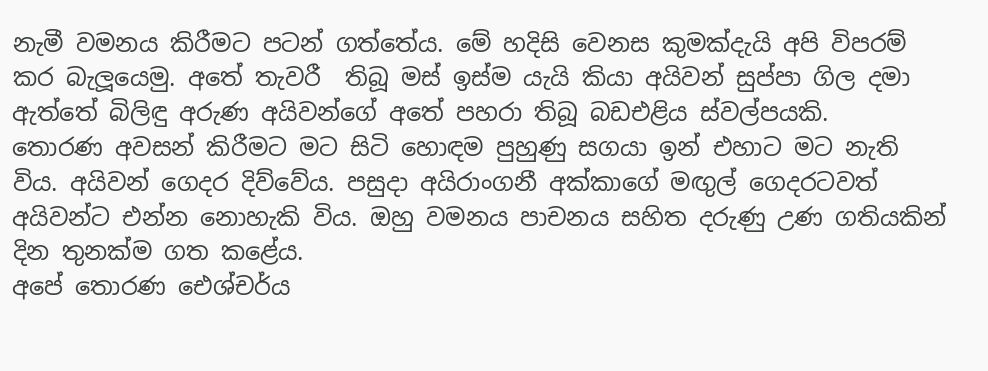නැමී වමනය කිරීමට පටන් ගත්තේය. මේ හදිසි වෙනස කුමක්දැයි අපි විපරම් කර බැලූයෙමු. අතේ තැවරී  තිබූ මස් ඉස්ම යැයි කියා අයිවන් සුප්පා ගිල දමා ඇත්තේ බිලිඳු අරුණ අයිවන්ගේ අතේ පහරා තිබූ බඩඑළිය ස්වල්පයකි.
තොරණ අවසන් කිරීමට මට සිටි හොඳම පුහුණු සගයා ඉන් එහාට මට නැති විය. අයිවන් ගෙදර දිව්වේය. පසුදා අයිරාංගනී අක්කාගේ මඟුල් ගෙදරටවත් අයිවන්ට එන්න නොහැකි විය. ඔහු වමනය පාචනය සහිත දරුණු උණ ගතියකින් දින තුනක්ම ගත කළේය.
අපේ තොරණ ඓශ්චර්ය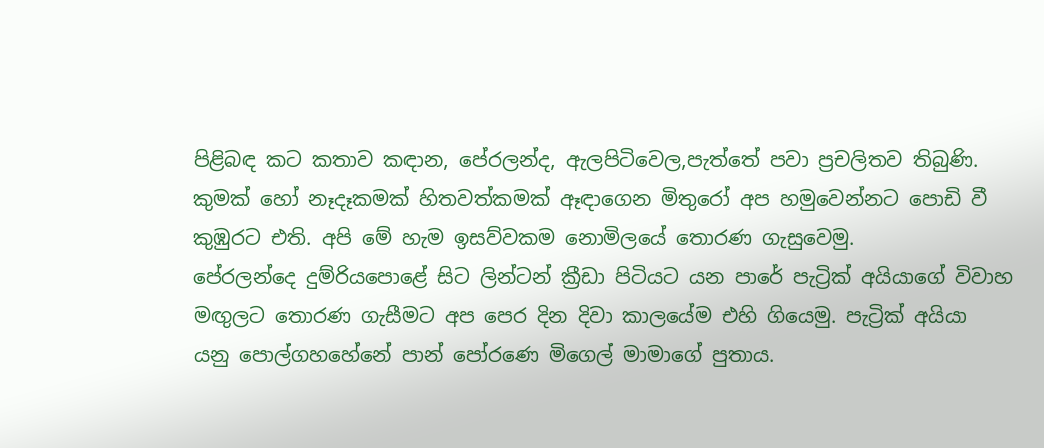පිළිබඳ කට කතාව කඳාන, පේරලන්ද, ඇලපිටිවෙල,පැත්තේ පවා ප්‍රචලිතව තිබුණි. කුමක් හෝ නෑදෑකමක් හිතවත්කමක් ඈඳාගෙන මිතුරෝ අප හමුවෙන්නට ‍පොඩි වී කුඹුරට එති. අපි මේ හැම ඉසව්වකම නොමිලයේ තොරණ ගැසුවෙමු.
පේරලන්දෙ දුම්රිය‍පොළේ සිට ලින්ටන් ක්‍රීඩා පිටියට යන පාරේ පැට්‍රික් අයියාගේ විවාහ මඟුලට තොරණ ගැසීමට අප පෙර දින දිවා කාලයේම එහි ගියෙමු. පැට්‍රික් අයියා යනු ‍පොල්ගහහේනේ පාන් ‍පෝරණෙ මිගෙල් මාමාගේ පුතාය.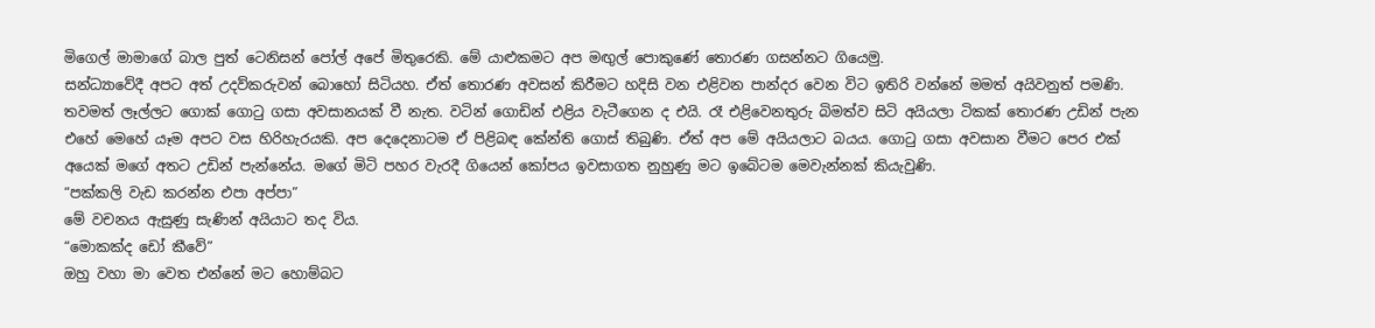මිගෙල් මාමාගේ බාල පුත් ටෙනිසන් ‍පෝල් අපේ මිතුරෙකි. මේ යාළුකමට අප මඟුල් ‍පොකුණේ තොරණ ගසන්නට ගියෙමු.
සන්ධ්‍යාවේදී අපට අත් උදව්කරුවන් බොහෝ සිටියහ. ඒත් තොරණ අවසන් කිරීමට හදිසි වන එළිවන පාන්දර වෙන විට ඉතිරි වන්නේ මමත් අයිවනුත් පමණි. තවමත් ලෑල්ලට ගොක් ගොටු ගසා අවසානයක් වී නැත. වටින් ගොඩින් එළිය වැටීගෙන ද එයි. රෑ එළිවෙනතුරු බිමත්ව සිටි අයියලා ටිකක් තොරණ උඩින් පැන එහේ මෙහේ යෑම අපට වස හිරිහැරයකි. අප දෙදෙනාටම ඒ පිළිබඳ කේන්ති ගොස් තිබුණි. ඒත් අප මේ අයියලාට බයය. ගොටු ගසා අවසාන වීමට පෙර එක් අයෙක් මගේ අතට උඩින් පැන්නේය. මගේ මිටි පහර වැරදී ගියෙන් කෝපය ඉවසාගත නුහුණු මට ඉබේටම මෙවැන්නක් කියැවුණි.
“පක්කලි වැඩ කරන්න එපා අප්පා”
මේ වචනය ඇසුණු සැණින් අයියාට තද විය.
“මොකක්ද ඩෝ කීවේ”
ඔහු වහා මා වෙත එන්නේ මට හොම්බට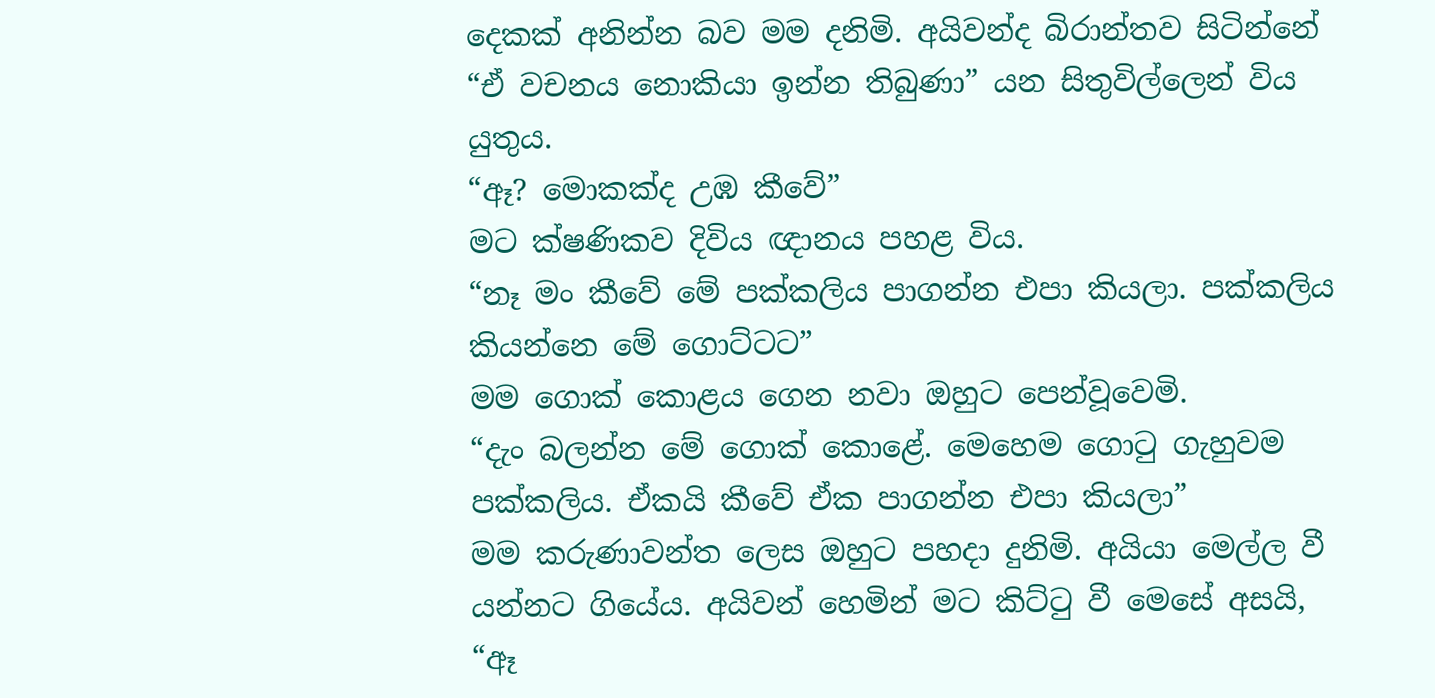දෙකක් අනින්න බව මම දනිමි. අයිවන්ද බිරාන්තව සිටින්නේ “ඒ වචනය නොකියා ඉන්න තිබුණා” යන සිතුවිල්ලෙන් විය යුතුය.
“ඈ? මොකක්ද උඹ කීවේ”
මට ක්ෂණිකව දිවිය ඥානය පහළ විය.
“නෑ මං කීවේ මේ පක්කලිය පාගන්න එපා කියලා. පක්කලිය කියන්නෙ මේ ගොට්ටට”
මම ගොක් කොළය ගෙන නවා ඔහුට පෙන්වූවෙමි.
“දැං බලන්න මේ ගොක් කොළේ. මෙහෙම ගොටු ගැහුවම පක්කලිය. ඒකයි කීවේ ඒක පාගන්න එපා කියලා”
මම කරුණාවන්ත ලෙස ඔහුට පහදා දුනිමි. අයියා මෙල්ල වී යන්නට ගියේය. අයිවන් හෙමින් මට කිට්ටු වී මෙසේ අසයි,
“ඈ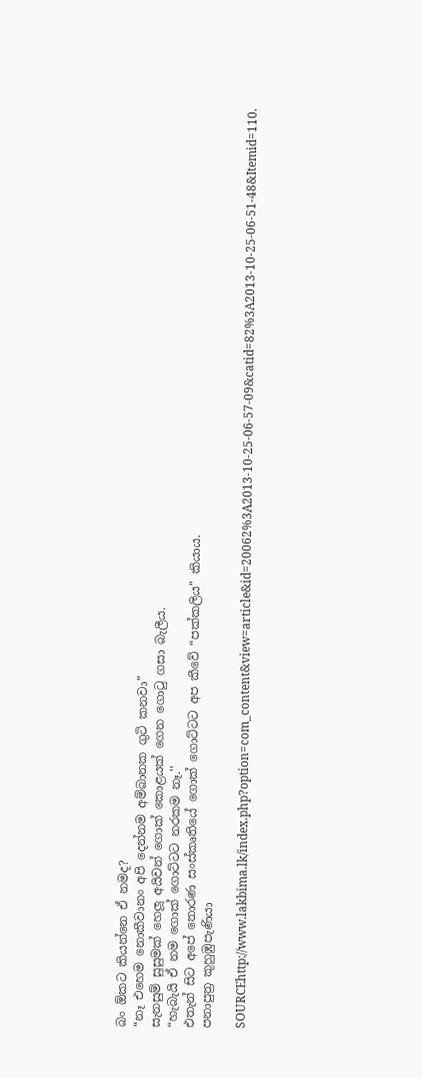බං ඕකට කියන්නෙ ඒ නමද?
“නෑ එහෙම නොකීවානං අපි දෙන්නම අම්බානක ගුටි කනවා”
සැනසුම් සුසුමක් හෙලූ අයිවන් ගොක් කොළයක් ගෙන ගොටු ගසා බැලීය.
“හැබැයි ඒ නම ගොක් ගොට්ටට නරකම නෑ.''
එතැන් සිට අපේ තොරණ සංස්කෘතියේ ගොක් ගොට්ටට අප කීවේ “පක්කලිය'' කියාය.
පනාපුත්‍ර කුහුඹුපැණියා

SOURCEhttp://www.lakbima.lk/index.php?option=com_content&view=article&id=20062%3A2013-10-25-06-57-09&catid=82%3A2013-10-25-06-51-48&Itemid=110.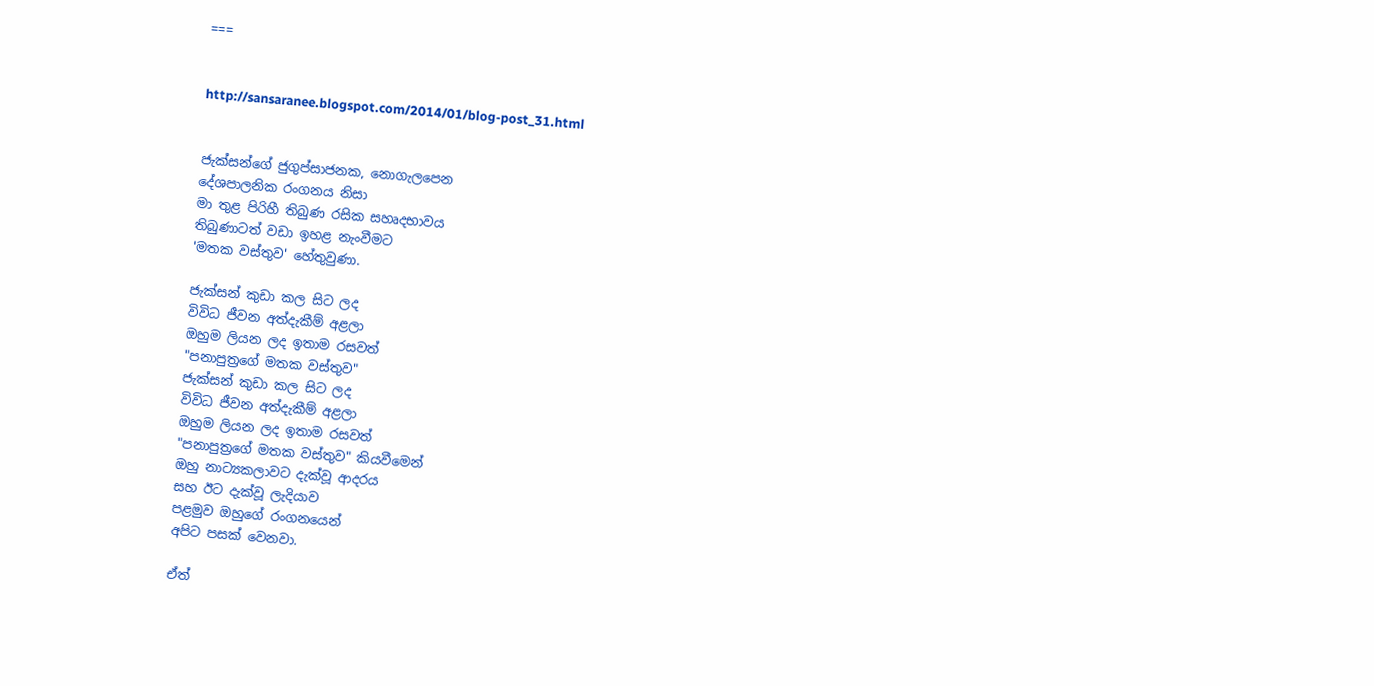===


http://sansaranee.blogspot.com/2014/01/blog-post_31.html


ජැක්සන්ගේ ජුගුප්සාජනක, නොගැලපෙන
දේශපාලනික රංගනය නිසා
මා තුළ පිරිහී තිබුණ රසික සහෘදභාවය
තිබුණාටත් වඩා ඉහළ නැංවීමට
'මතක වස්තුව' හේතුවුණා.

ජැක්සන් කුඩා කල සිට ලද
විවිධ ජීවන අත්දැකීම් අළලා
ඔහුම ලියන ලද ඉතාම රසවත්
"පනාපුත්‍රගේ මතක වස්තුව"
ජැක්සන් කුඩා කල සිට ලද
විවිධ ජීවන අත්දැකීම් අළලා
ඔහුම ලියන ලද ඉතාම රසවත්
"පනාපුත්‍රගේ මතක වස්තුව" කියවීමෙන්
ඔහු නාට්‍යකලාවට දැක්වූ ආදරය
සහ ඊට දැක්වූ ලැදියාව
පළමුව ඔහුගේ රංගනයෙන්
අපිට පසක් වෙනවා.

ඒත්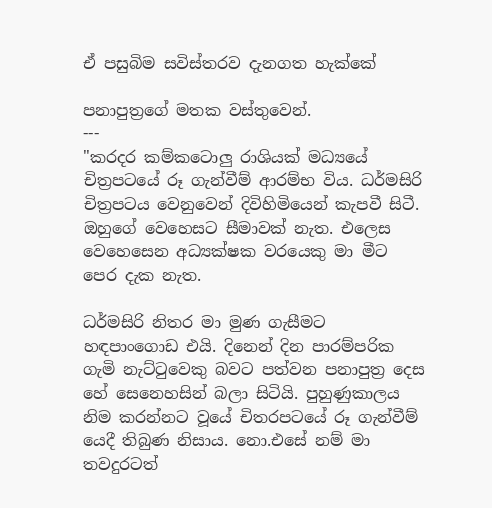ඒ පසුබිම සවිස්තරව දැනගත හැක්කේ

පනාපුත්‍රගේ මතක වස්තුවෙන්.
---
"කරදර කම්කටොලු රාශියක් මධ්‍යයේ චිත්‍රපටයේ රූ ගැන්වීම් ආරම්භ විය. ධර්මසිරි චිත්‍රපටය වෙනුවෙන් දිවිහිමියෙන් කැපවී සිටී. ඔහුගේ වෙහෙසට සීමාවක් නැත. එලෙස වෙහෙසෙන අධ්‍යක්ෂක වරයෙකු මා මීට පෙර දැක නැත.

ධර්මසිරි නිතර මා මුණ ගැසීමට හඳපාංගොඩ එයි. දිනෙන් දින පාරම්පරික ගැමි නැට්ටුවෙකු බවට පත්වන පනාපුත්‍ර දෙස හේ සෙනෙහසින් බලා සිටියි. පුහුණුකාලය නිම කරන්නට වූයේ චිතරපටයේ රූ ගැන්වීම් යෙදී තිබුණ නිසාය. නො.එසේ නම් මා තවදුරටත්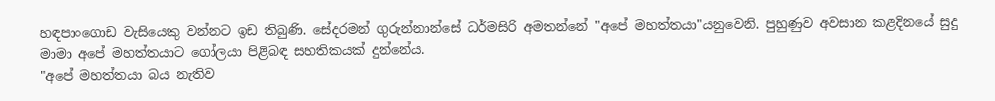හඳපාංගොඩ වැසියෙකු වන්නට ඉඩ තිබුණි. සේදරමන් ගුරුන්නාන්සේ ධර්මසිරි අමතන්නේ "අපේ මහත්තයා"යනුවෙනි. පුහුණුව අවසාන කළදිනයේ සුදු මාමා අපේ මහත්තයාට ගෝලයා පිළිබඳ සහතිකයක් දුන්නේය.
"අපේ මහත්තයා බය නැතිව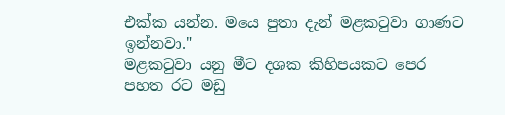එක්ක යන්න. මයෙ පුතා දැන් මළකටුවා ගාණට ඉන්නවා."
මළකටුවා යනු මීට දශක කිහිපයකට පෙර පහත රට මඩු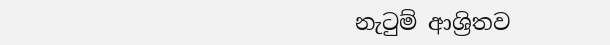නැටුම් ආශ්‍රිතව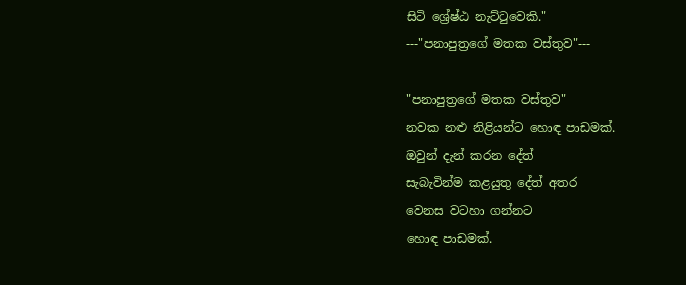සිටි ශ්‍රේෂ්ඨ නැට්ටුවෙකි."
---"පනාපුත්‍රගේ මතක වස්තුව"---

"පනාපුත්‍රගේ මතක වස්තුව"
නවක නළු නිළියන්ට හොඳ පාඩමක්.
ඔවුන් දැන් කරන දේත්
සැබැවින්ම කළයුතු දේත් අතර
වෙනස වටහා ගන්නට
හොඳ පාඩමක්.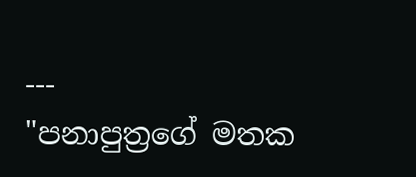---
"පනාපුත්‍රගේ මතක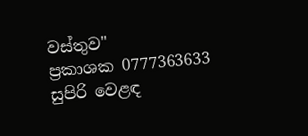වස්තුව"
ප්‍රකාශක 0777363633
සුපිරි වෙළඳ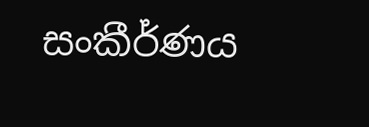සංකීර්ණය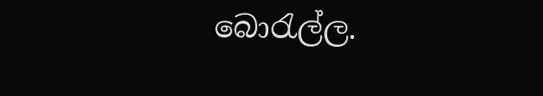බොරැල්ල.